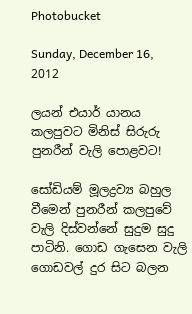Photobucket

Sunday, December 16, 2012

ලයන් එයාර් යානය කලපුවට මිනිස්‌ සිරුරු පුනරීන් වැලි පොළවට!

සෝඩියම් මූලද්‍රව්‍ය බහුල වීමෙන් පුනරීන් කලපුවේ වැලි දිස්‌වන්නේ සුදුම සුදු පාටිනි. ගොඩ ගැසෙන වැලි ගොඩවල් දුර සිට බලන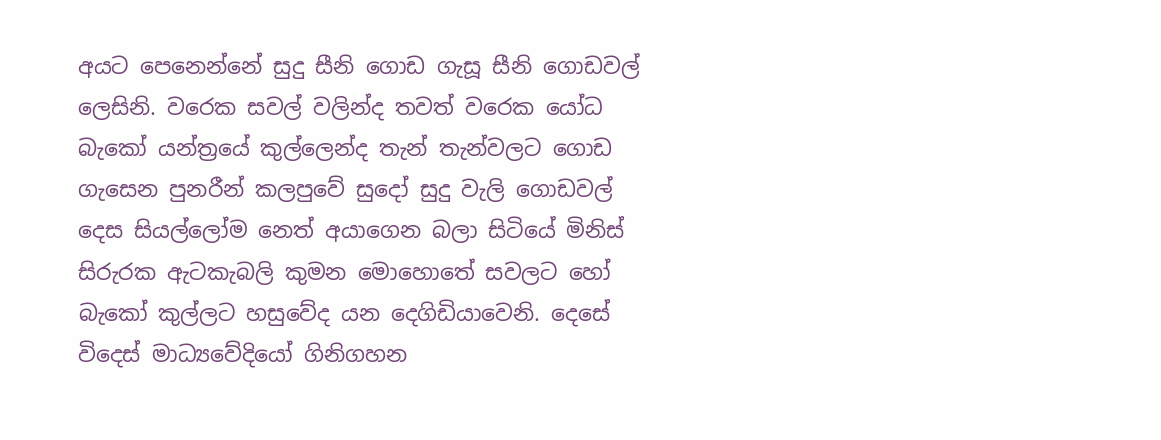අයට පෙනෙන්නේ සුදු සීනි ගොඩ ගැසූ සීනි ගොඩවල් ලෙසිනි. වරෙක සවල් වලින්ද තවත් වරෙක යෝධ බැකෝ යන්ත්‍රයේ කුල්ලෙන්ද තැන් තැන්වලට ගොඩ ගැසෙන පුනරීන් කලපුවේ සුදෝ සුදු වැලි ගොඩවල් දෙස සියල්ලෝම නෙත් අයාගෙන බලා සිටියේ මිනිස්‌ සිරුරක ඇටකැබලි කුමන මොහොතේ සවලට හෝ බැකෝ කුල්ලට හසුවේද යන දෙගිඩියාවෙනි. දෙසේ විදෙස්‌ මාධ්‍යවේදියෝ ගිනිගහන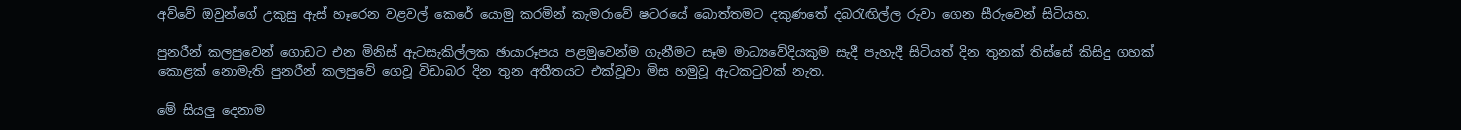අව්වේ ඔවුන්ගේ උකුසු ඇස්‌ හෑරෙන වළවල් කෙරේ යොමු කරමින් කැමරාවේ ෂටරයේ බොත්තමට දකුණතේ දබරැඟිල්ල රුවා ගෙන සීරුවෙන් සිටියහ.

පුනරීන් කලපුවෙන් ගොඩට එන මිනිස්‌ ඇටසැකිල්ලක ඡායාරූපය පළමුවෙන්ම ගැනීමට සෑම මාධ්‍යවේදියකුම සැදී පැහැදී සිටියත් දින තුනක්‌ තිස්‌සේ කිසිදු ගහක්‌ කොළක්‌ නොමැති පුනරීන් කලපුවේ ගෙවූ විඩාබර දින තුන අතීතයට එක්‌වූවා මිස හමුවූ ඇටකටුවක්‌ නැත.

මේ සියලු දෙනාම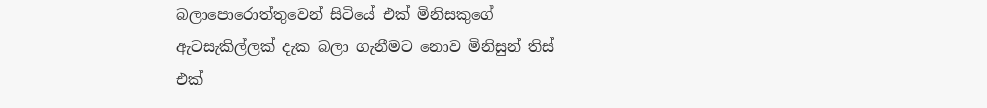බලාපොරොත්තුවෙන් සිටියේ එක්‌ මිනිසකුගේ ඇටසැකිල්ලක්‌ දැක බලා ගැනීමට නොව මිනිසුන් තිස්‌ එක්‌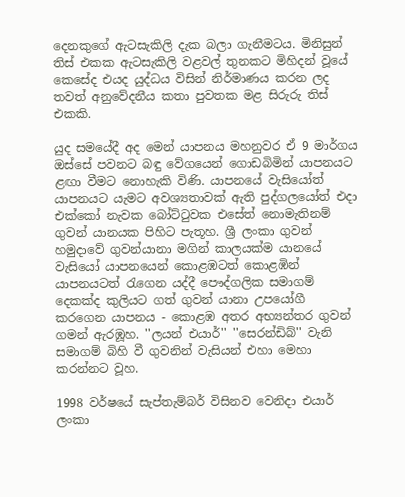දෙනකුගේ ඇටසැකිලි දැක බලා ගැනීමටය. මිනිසුන් තිස්‌ එකක ඇටසැකිලි වළවල් තුනකට මිහිදන් වූයේ කෙසේද එයද යුද්ධය විසින් නිර්මාණය කරන ලද තවත් අනුවේදනීය කතා පුවතක මළ සිරුරු තිස්‌ එකකි.

යුද සමයේදී අද මෙන් යාපනය මහනුවර ඒ 9 මාර්ගය ඔස්‌සේ පවනට බඳු වේගයෙන් ගොඩබිමින් යාපනයට ළඟා වීමට නොහැකි විණි. යාපනයේ වැසියෝත් යාපනයට යැමට අවශ්‍යතාවක්‌ ඇති පුද්ගලයෝත් එදා එක්‌කෝ නැවක බෝට්‌ටුවක එසේත් නොමැතිනම් ගුවන් යානයක පිහිට පැතූහ. ශ්‍රී ලංකා ගුවන් හමුදාවේ ගුවන්යානා මගින් කාලයක්‌ම යානයේ වැසියෝ යාපනයෙන් කොළඹටත් කොළඹින් යාපනයටත් රැගෙන යද්දී පෞද්ගලික සමාගම් දෙකක්‌ද කුලියට ගත් ගුවන් යානා උපයෝගී කරගෙන යාපනය - කොළඹ අතර අභ්‍යන්තර ගුවන් ගමන් ඇරඹූහ. ''ලයන් එයාර්'' ''සෙරන්ඩිබ්'' වැනි සමාගම් බිහි වී ගුවනින් වැසියන් එහා මෙහා කරන්නට වූහ.

1998 වර්ෂයේ සැප්තැම්බර් විසිනව වෙනිදා එයාර් ලංකා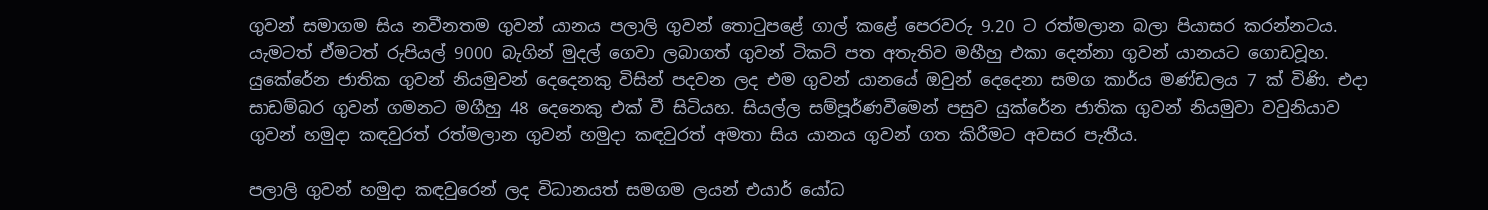ගුවන් සමාගම සිය නවීනතම ගුවන් යානය පලාලි ගුවන් තොටුපළේ ගාල් කළේ පෙරවරු 9.20 ට රත්මලාන බලා පියාසර කරන්නටය. යැමටත් ඒමටත් රුපියල් 9000 බැගින් මුදල් ගෙවා ලබාගත් ගුවන් ටිකට්‌ පත අතැතිව මහීහු එකා දෙන්නා ගුවන් යානයට ගොඩවූහ. යුකේරේන ජාතික ගුවන් නියමුවන් දෙදෙනකු විසින් පදවන ලද එම ගුවන් යානයේ ඔවුන් දෙදෙනා සමග කාර්ය මණ්‌ඩලය 7 ක්‌ විණි. එදා සාඩම්බර ගුවන් ගමනට මගීහු 48 දෙනෙකු එක්‌ වී සිටියහ. සියල්ල සම්පූර්ණවීමෙන් පසුව යුක්‌රේන ජාතික ගුවන් නියමුවා වවුනියාව ගුවන් හමුදා කඳවුරත් රත්මලාන ගුවන් හමුදා කඳවුරත් අමතා සිය යානය ගුවන් ගත කිරීමට අවසර පැතීය.

පලාලි ගුවන් හමුදා කඳවුරෙන් ලද විධානයත් සමගම ලයන් එයාර් යෝධ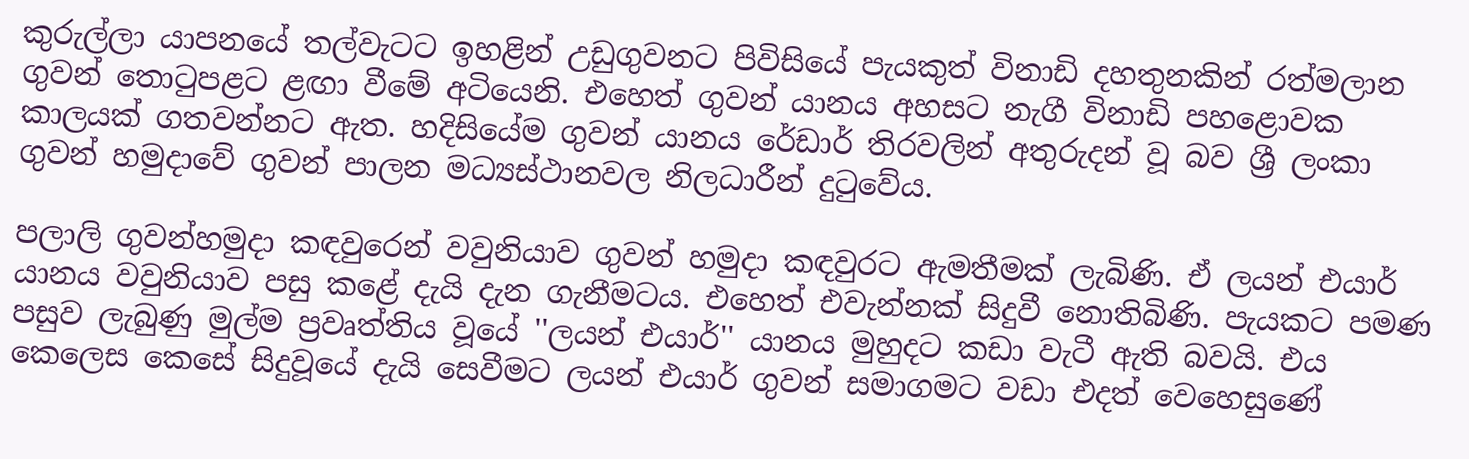කුරුල්ලා යාපනයේ තල්වැටට ඉහළින් උඩුගුවනට පිවිසියේ පැයකුත් විනාඩි දහතුනකින් රත්මලාන ගුවන් තොටුපළට ළඟා වීමේ අටියෙනි. එහෙත් ගුවන් යානය අහසට නැගී විනාඩි පහළොවක කාලයක්‌ ගතවන්නට ඇත. හදිසියේම ගුවන් යානය රේඩාර් තිරවලින් අතුරුදන් වූ බව ශ්‍රී ලංකා ගුවන් හමුදාවේ ගුවන් පාලන මධ්‍යස්‌ථානවල නිලධාරීන් දුටුවේය.

පලාලි ගුවන්හමුදා කඳවුරෙන් වවුනියාව ගුවන් හමුදා කඳවුරට ඇමතීමක්‌ ලැබිණි. ඒ ලයන් එයාර් යානය වවුනියාව පසු කළේ දැයි දැන ගැනීමටය. එහෙත් එවැන්නක්‌ සිදුවී නොතිබිණි. පැයකට පමණ පසුව ලැබුණු මුල්ම ප්‍රවෘත්තිය වූයේ ''ලයන් එයාර්'' යානය මුහුදට කඩා වැටී ඇති බවයි. එය කෙලෙස කෙසේ සිදුවූයේ දැයි සෙවීමට ලයන් එයාර් ගුවන් සමාගමට වඩා එදත් වෙහෙසුණේ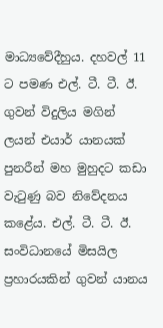මාධ්‍යවේදීහුය. දහවල් 11 ට පමණ එල්. ටී. ටී. ඊ. ගුවන් විදුලිය මගින් ලයන් එයාර් යානයක්‌ පුනරීන් මහ මුහුදට කඩා වැටුණු බව නිවේදනය කළේය. එල්. ටී. ටී. ඊ. සංවිධානයේ මිසයිල ප්‍රහාරයකින් ගුවන් යානය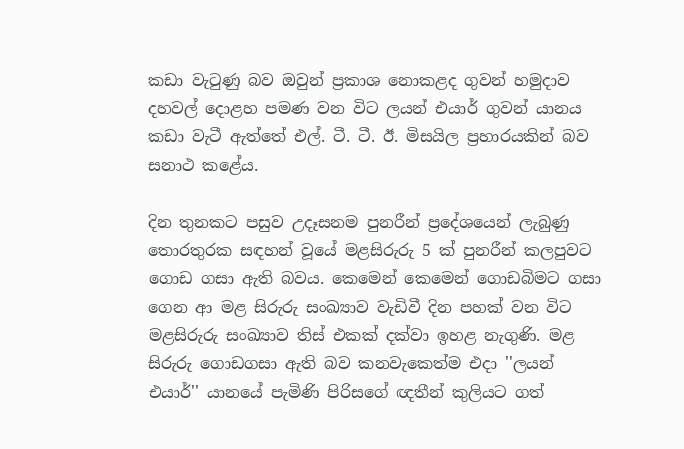කඩා වැටුණු බව ඔවුන් ප්‍රකාශ නොකළද ගුවන් හමුදාව දහවල් දොළහ පමණ වන විට ලයන් එයාර් ගුවන් යානය කඩා වැටී ඇත්තේ එල්. ටී. ටී. ඊ. මිසයිල ප්‍රහාරයකින් බව සනාථ කළේය.

දින තුනකට පසුව උදෑසනම පුනරීන් ප්‍රදේශයෙන් ලැබුණු තොරතුරක සඳහන් වූයේ මළසිරුරු 5 ක්‌ පුනරීන් කලපුවට ගොඩ ගසා ඇති බවය. කෙමෙන් කෙමෙන් ගොඩබිමට ගසා ගෙන ආ මළ සිරුරු සංඛ්‍යාව වැඩිවී දින පහක්‌ වන විට මළසිරුරු සංඛ්‍යාව තිස්‌ එකක්‌ දක්‌වා ඉහළ නැගුණි. මළ සිරුරු ගොඩගසා ඇති බව කනවැකෙත්ම එදා ''ලයන් එයාර්'' යානයේ පැමිණි පිරිසගේ ඥතීන් කුලියට ගත්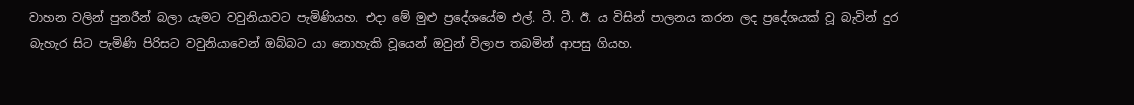වාහන වලින් පුනරීන් බලා යැමට වවුනියාවට පැමිණියහ. එදා මේ මුළු ප්‍රදේශයේම එල්. ටී. ටී. ඊ. ය විසින් පාලනය කරන ලද ප්‍රදේශයක්‌ වූ බැවින් දුර බැහැර සිට පැමිණි පිරිසට වවුනියාවෙන් ඔබ්බට යා නොහැකි වූයෙන් ඔවුන් විලාප තබමින් ආපසු ගියහ.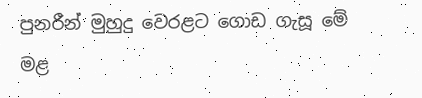පුනරීන් මුහුදු වෙරළට ගොඩ ගැසූ මේ මළ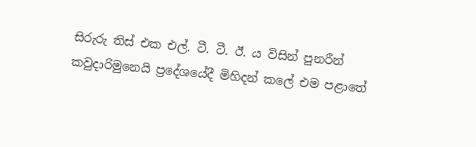සිරුරු තිස්‌ එක එල්. ටී. ටී. ඊ. ය විසින් පුනරීන් කවුදාරිමුනෙයි ප්‍රදේශයේදී මිහිදන් කලේ එම පළාතේ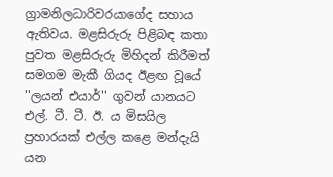ග්‍රාමනිලධාරිවරයාගේද සහාය ඇතිවය. මළසිරුරු පිළිබඳ කතා පුවත මළසිරුරු මිහිදන් කිරීමත් සමගම මැකී ගියද ඊළඟ වූයේ ''ලයන් එයාර්'' ගුවන් යානයට එල්. ටී. ටී. ඊ. ය මිසයිල ප්‍රහාරයක්‌ එල්ල කළෙ මන්දැයි යන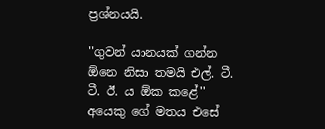ප්‍රශ්නයයි.

''ගුවන් යානයක්‌ ගන්න ඕනෙ නිසා තමයි එල්. ටී. ටී. ඊ. ය ඕක කළේ'' අයෙකු ගේ මතය එසේ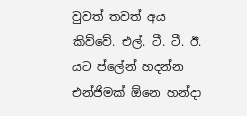වුවත් තවත් අය කිව්වේ. එල්. ටී. ටී. ඊ. යට ප්ලේන් හදන්න එන්ජිමක්‌ ඕනෙ හන්දා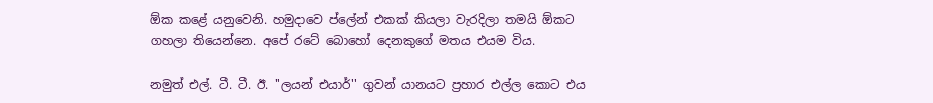ඕක කළේ යනුවෙනි. හමුදාවෙ ප්ලේන් එකක්‌ කියලා වැරදිලා තමයි ඕකට ගහලා තියෙන්නෙ. අපේ රටේ බොහෝ දෙනකුගේ මතය එයම විය.

නමුත් එල්. ටී. ටී. ඊ. ''ලයන් එයාර්'' ගුවන් යානයට ප්‍රහාර එල්ල කොට එය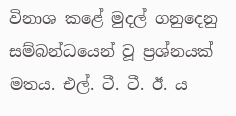විනාශ කළේ මුදල් ගනුදෙනු සම්බන්ධයෙන් වූ ප්‍රශ්නයක්‌ මතය. එල්. ටී. ටී. ඊ. ය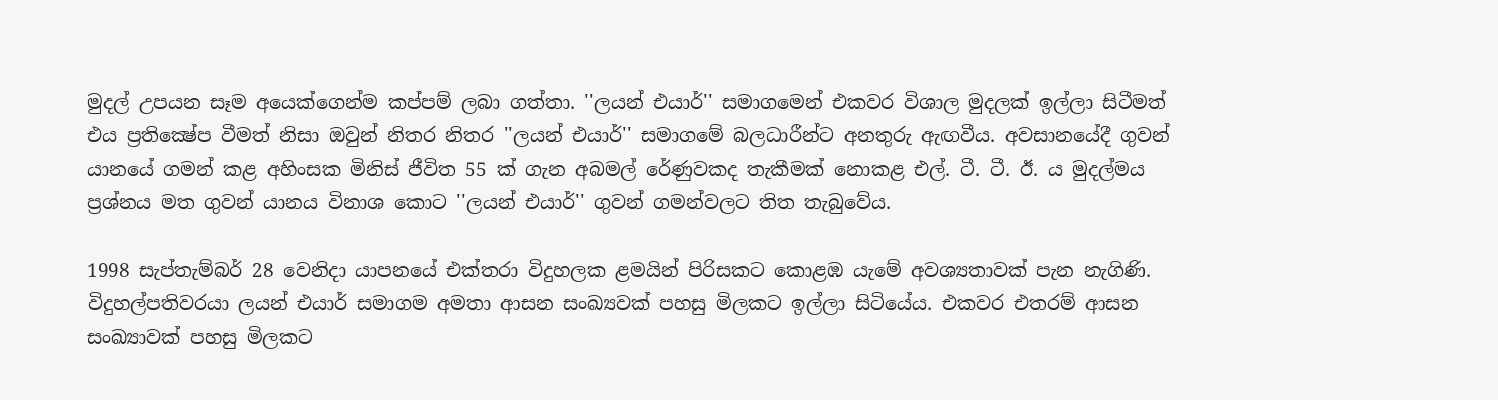මුදල් උපයන සෑම අයෙක්‌ගෙන්ම කප්පම් ලබා ගත්තා. ''ලයන් එයාර්'' සමාගමෙන් එකවර විශාල මුදලක්‌ ඉල්ලා සිටීමත් එය ප්‍රතික්‍ෂේප වීමත් නිසා ඔවුන් නිතර නිතර ''ලයන් එයාර්'' සමාගමේ බලධාරීන්ට අනතුරු ඇඟවීය. අවසානයේදී ගුවන් යානයේ ගමන් කළ අහිංසක මිනිස්‌ ජීවිත 55 ක්‌ ගැන අබමල් රේණුවකද තැකීමක්‌ නොකළ එල්. ටී. ටී. ඊ. ය මුදල්මය ප්‍රශ්නය මත ගුවන් යානය විනාශ කොට ''ලයන් එයාර්'' ගුවන් ගමන්වලට තිත තැබුවේය.

1998 සැප්තැම්බර් 28 වෙනිදා යාපනයේ එක්‌තරා විදුහලක ළමයින් පිරිසකට කොළඹ යැමේ අවශ්‍යතාවක්‌ පැන නැගිණි. විදුහල්පතිවරයා ලයන් එයාර් සමාගම අමතා ආසන සංඛ්‍යවක්‌ පහසු මිලකට ඉල්ලා සිටියේය. එකවර එතරම් ආසන සංඛ්‍යාවක්‌ පහසු මිලකට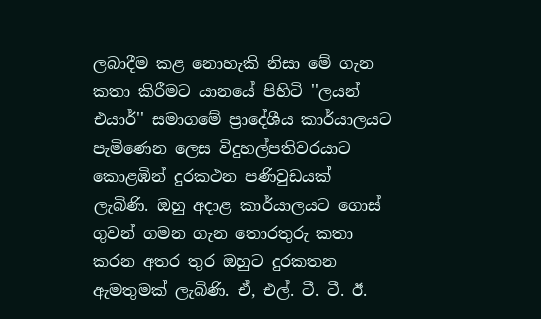ලබාදීම කළ නොහැකි නිසා මේ ගැන කතා කිරීමට යානයේ පිහිටි ''ලයන් එයාර්'' සමාගමේ ප්‍රාදේශීය කාර්යාලයට පැමිණෙන ලෙස විදුහල්පතිවරයාට කොළඹින් දුරකථන පණිවුඩයක්‌ ලැබිණි. ඔහු අදාළ කාර්යාලයට ගොස්‌ ගුවන් ගමන ගැන තොරතුරු කතා කරන අතර තුර ඔහුට දුරකතන ඇමතුමක්‌ ලැබිණි. ඒ, එල්. ටී. ටී. ඊ.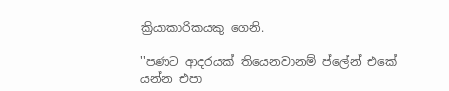ක්‍රියාකාරිකයකු ගෙනි.

''පණට ආදරයක්‌ තියෙනවානම් ප්ලේන් එකේ යන්න එපා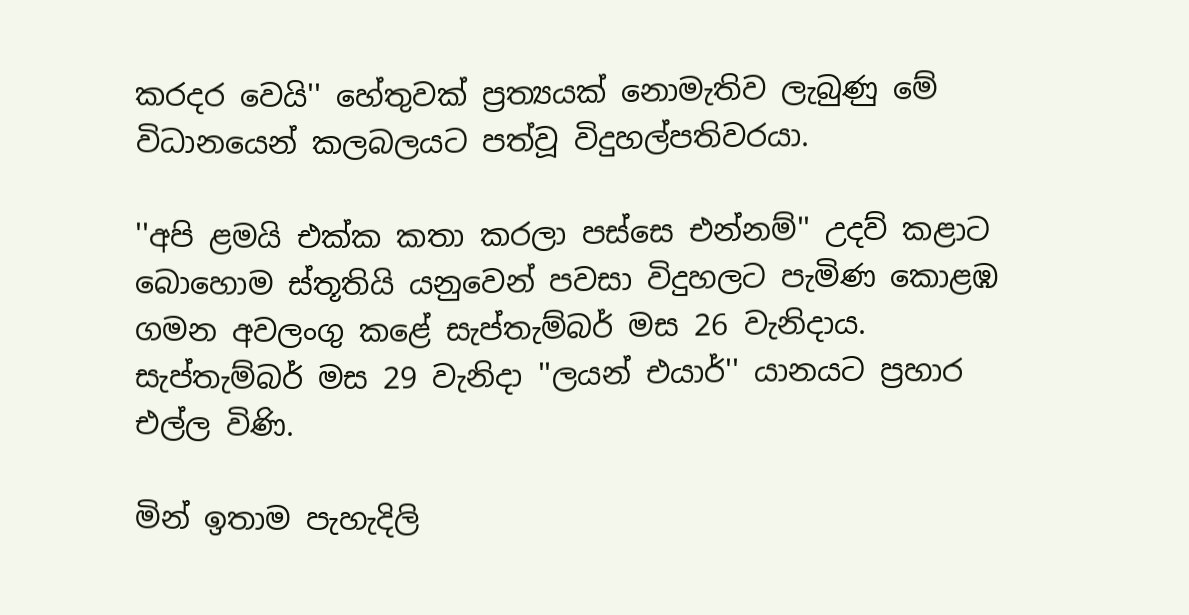කරදර වෙයි'' හේතුවක්‌ ප්‍රත්‍යයක්‌ නොමැතිව ලැබුණු මේ විධානයෙන් කලබලයට පත්වූ විදුහල්පතිවරයා.

''අපි ළමයි එක්‌ක කතා කරලා පස්‌සෙ එන්නම්'' උදව් කළාට බොහොම ස්‌තූතියි යනුවෙන් පවසා විදුහලට පැමිණ කොළඹ ගමන අවලංගු කළේ සැප්තැම්බර් මස 26 වැනිදාය. සැප්තැම්බර් මස 29 වැනිදා ''ලයන් එයාර්'' යානයට ප්‍රහාර එල්ල විණි.

මින් ඉතාම පැහැදිලි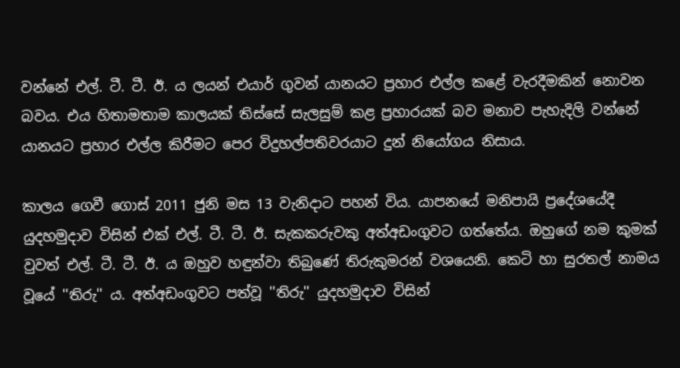වන්නේ එල්. ටී. ටී. ඊ. ය ලයන් එයාර් ගුවන් යානයට ප්‍රහාර එල්ල කළේ වැරදීමකින් නොවන බවය. එය හිතාමතාම කාලයක්‌ තිස්‌සේ සැලසුම් කළ ප්‍රහාරයක්‌ බව මනාව පැහැදිලි වන්නේ යානයට ප්‍රහාර එල්ල කිරීමට පෙර විදුහල්පතිවරයාට දුන් නියෝගය නිසාය.

කාලය ගෙවී ගොස්‌ 2011 ජුනි මස 13 වැනිදාට පහන් විය. යාපනයේ මනිපායි ප්‍රදේශයේදී යුදහමුදාව විසින් එක්‌ එල්. ටී. ටී. ඊ. සැකකරුවකු අත්අඩංගුවට ගත්තේය. ඔහුගේ නම කුමක්‌ වුවත් එල්. ටී. ටී. ඊ. ය ඔහුව හඳුන්වා තිබුණේ තිරුකුමරන් වශයෙනි. කෙටි හා සුරතල් නාමය වූයේ ''තිරු'' ය. අත්අඩංගුවට පත්වූ ''තිරු'' යුදහමුදාව විසින්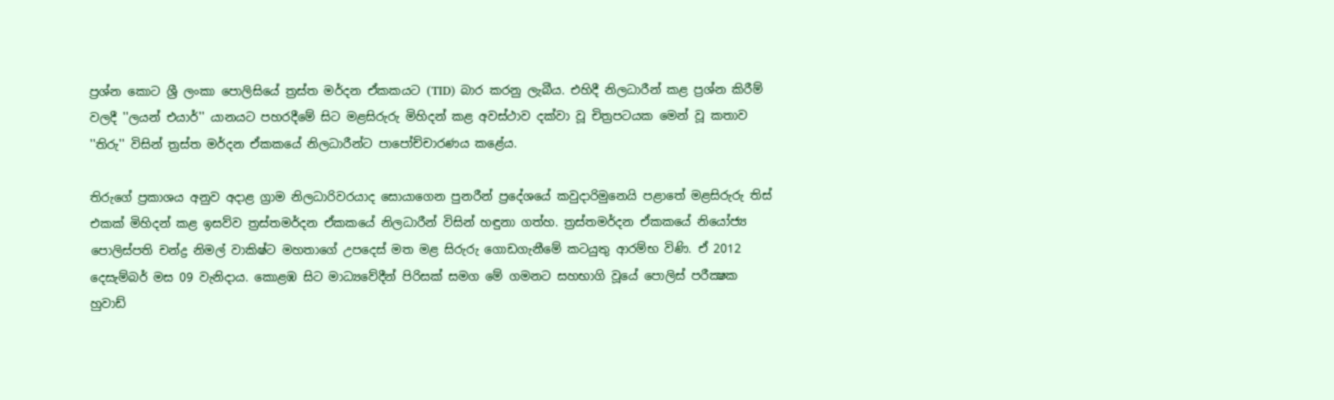ප්‍රශ්න කොට ශ්‍රී ලංකා පොලිසියේ ත්‍රස්‌ත මර්දන ඒකකයට (TID) බාර කරනු ලැබීය. එහිදී නිලධාරීන් කළ ප්‍රශ්න කිරීම් වලදී ''ලයන් එයාර්'' යානයට පහරදීමේ සිට මළසිරුරු මිහිදන් කළ අවස්‌ථාව දක්‌වා වූ චිත්‍රපටයක මෙන් වූ කතාව ''තිරු'' විසින් ත්‍රස්‌ත මර්දන ඒකකයේ නිලධාරීන්ට පාපෝච්චාරණය කළේය.

තිරුගේ ප්‍රකාශය අනුව අදාළ ග්‍රාම නිලධාරිවරයාද සොයාගෙන පුනරීන් ප්‍රදේශයේ කවුදාරිමුනෙයි පළාතේ මළසිරුරු තිස්‌ එකක්‌ මිහිදන් කළ ඉසව්ව ත්‍රස්‌තමර්දන ඒකකයේ නිලධාරීන් විසින් හඳුනා ගත්හ. ත්‍රස්‌තමර්දන ඒකකයේ නියෝජ්‍ය පොලිස්‌පති චන්ද්‍ර නිමල් වාකිෂ්ට මහතාගේ උපදෙස්‌ මත මළ සිරුරු ගොඩගැනීමේ කටයුතු ආරම්භ විණි. ඒ 2012 දෙසැම්බර් මස 09 වැනිදාය. කොළඹ සිට මාධ්‍යවේදීන් පිරිසක්‌ සමග මේ ගමනට සහභාගි වූයේ පොලිස්‌ පරීක්‍ෂක හුවාඩ්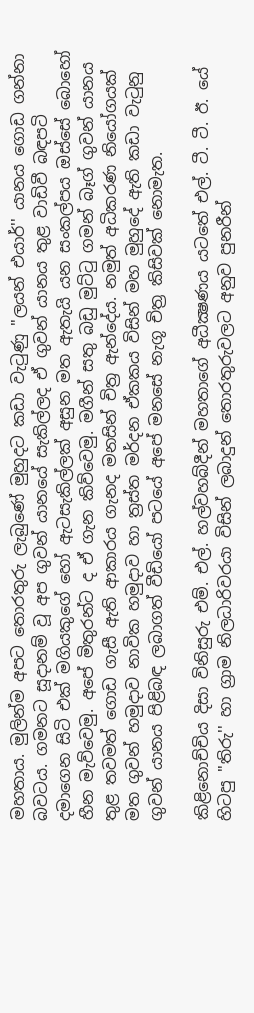මහතාය. මුලින්ම අපට තොරතුරු ලැබුණේ මුහුදට කඩා වැටුණු ''ලයන් එයාර්'' යානය ගොඩ ගන්නා බවටය. ගමනට සූදානම් වූ අප ගුවන් යානයේ සැකිල්ලද ඒ ගුවන් යානය තුළ වාඩිවී බඳපටි දමාගෙන සිටි එක්‌ මගියකුගේ හෝ ඇටසැකිල්ලක්‌ අසුන මත ඇතැයි යන සංකල්පය ඔස්‌සේ බොහෝ හීන මැව්වෙමු. අපේ මිතුරන්ට ද ඒ ගැන කිව්වෙමු. මගීන් සතු බඩු මුට්‌ටු ගමන් බෑග් ගුවන් යානය තුළ තවමත් ගොඩ ගැසී ඇති ආකාරය ගැනද මනසින් චිත්‍ර ඇන්දේය. නමුත් අධිකරණ නියෝගයක්‌ මත ගුවන් හමුදාව නාවික හමුදාව හා ත්‍රස්‌ත මර්දන ඒකකය විසින් මහ මුහුදේ ඇති කඩා වැටුනු ගුවන් යානය පිළිබඳ ලබාගත් වීඩියෝ පටයේ අපේ මනසේ නැගූ චිත්‍ර කිසිවක්‌ නොමැත.

කිළිනොච්චිය දිසා විනිසුරු එම්. එල්. හල්වහබ්දීන් මහතාගේ අධීක්‍ෂණය යටතේ එල්. ටී. ටී. ඊ. යේ හිටපු ''තිරු'' හා ග්‍රාම නිලධාරිවරයා විසින් ලබාදුන් තොරතුරුවලට අනුව පුනරීන්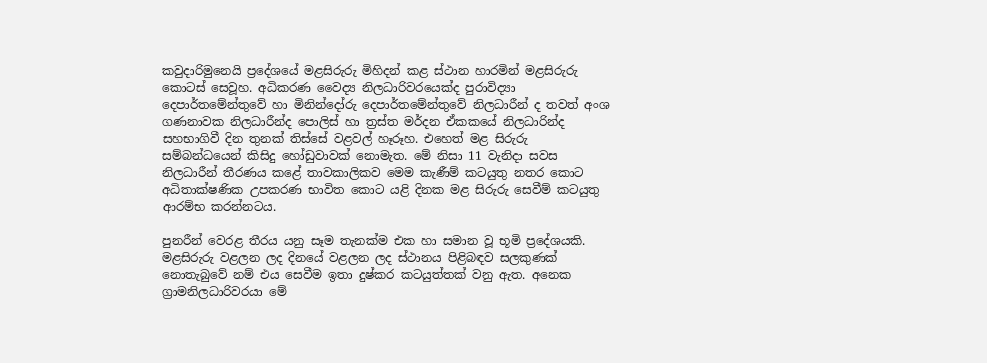කවුදාරිමුනෙයි ප්‍රදේශයේ මළසිරුරු මිහිදන් කළ ස්‌ථාන හාරමින් මළසිරුරු කොටස්‌ සෙවූහ. අධිකරණ වෛද්‍ය නිලධාරිවරයෙක්‌ද පුරාවිද්‍යා දෙපාර්තමේන්තුවේ හා මිනින්දෝරු දෙපාර්තමේන්තුවේ නිලධාරීන් ද තවත් අංශ ගණනාවක නිලධාරීන්ද පොලිස්‌ හා ත්‍රස්‌ත මර්දන ඒකකයේ නිලධාරින්ද සහභාගිවී දින තුනක්‌ තිස්‌සේ වළවල් හෑරූහ. එහෙත් මළ සිරුරු සම්බන්ධයෙන් කිසිදු හෝඩුවාවක්‌ නොමැත. මේ නිසා 11 වැනිදා සවස නිලධාරීන් තීරණය කළේ තාවකාලිකව මෙම කැණීම් කටයුතු නතර කොට අධිතාක්‌ෂණික උපකරණ භාවිත කොට යළි දිනක මළ සිරුරු සෙවීම් කටයුතු ආරම්භ කරන්නටය.

පුනරීන් වෙරළ තීරය යනු සෑම තැනක්‌ම එක හා සමාන වූ භූමි ප්‍රදේශයකි. මළසිරුරු වළලන ලද දිනයේ වළලන ලද ස්‌ථානය පිළිබඳව සලකුණක්‌ නොතැබුවේ නම් එය සෙවීම ඉතා දුෂ්කර කටයුත්තක්‌ වනු ඇත. අනෙක ග්‍රාමනිලධාරිවරයා මේ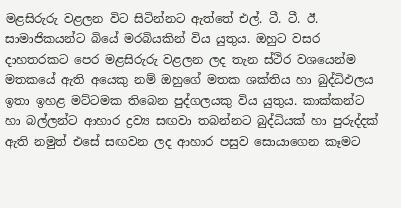මළසිරුරු වළලන විට සිටින්නට ඇත්තේ එල්. ටී. ටී. ඊ. සාමාජිකයන්ට බියේ මරබියකින් විය යුතුය. ඔහුට වසර දාහතරකට පෙර මළසිරුරු වළලන ලද තැන ස්‌ථිර වශයෙන්ම මතකයේ ඇති අයෙකු නම් ඔහුගේ මතක ශක්‌තිය හා බුද්ධිඵලය ඉතා ඉහළ මට්‌ටමක තිබෙන පුද්ගලයකු විය යුතුය. කාක්‌කන්ට හා බල්ලන්ට ආහාර ද්‍රව්‍ය සඟවා තබන්නට බුද්ධියක්‌ හා පුරුද්දක්‌ ඇති නමුත් එසේ සඟවන ලද ආහාර පසුව සොයාගෙන කෑමට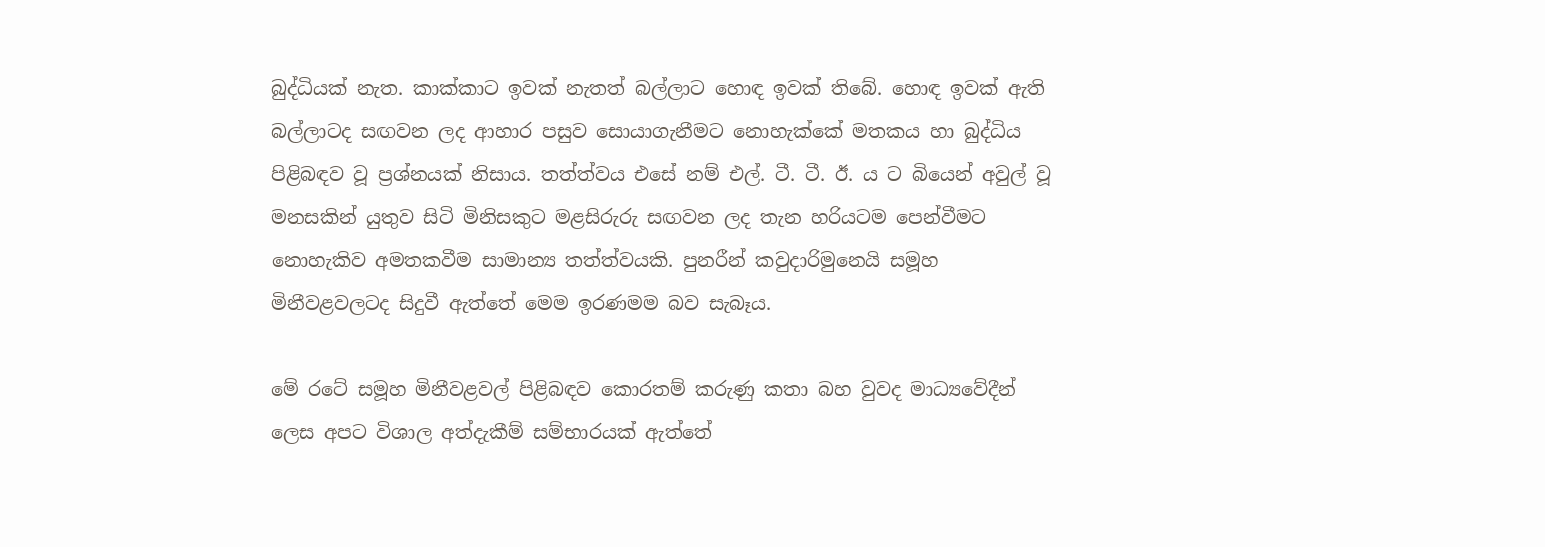බුද්ධියක්‌ නැත. කාක්‌කාට ඉවක්‌ නැතත් බල්ලාට හොඳ ඉවක්‌ තිබේ. හොඳ ඉවක්‌ ඇති බල්ලාටද සඟවන ලද ආහාර පසුව සොයාගැනීමට නොහැක්‌කේ මතකය හා බුද්ධිය පිළිබඳව වූ ප්‍රශ්නයක්‌ නිසාය. තත්ත්වය එසේ නම් එල්. ටී. ටී. ඊ. ය ට බියෙන් අවුල් වූ මනසකින් යුතුව සිටි මිනිසකුට මළසිරුරු සඟවන ලද තැන හරියටම පෙන්වීමට නොහැකිව අමතකවීම සාමාන්‍ය තත්ත්වයකි. පුනරීන් කවුදාරිමුනෙයි සමූහ මිනීවළවලටද සිදුවී ඇත්තේ මෙම ඉරණමම බව සැබෑය.

මේ රටේ සමූහ මිනීවළවල් පිළිබඳව කොරතම් කරුණු කතා බහ වුවද මාධ්‍යවේදීන් ලෙස අපට විශාල අත්දැකීම් සම්භාරයක්‌ ඇත්තේ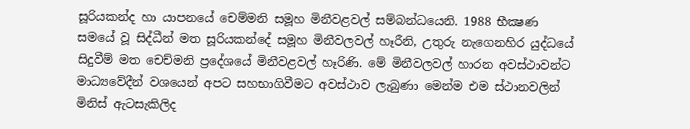සූරියකන්ද හා යාපනයේ චෙම්මනි සමූහ මිනීවළවල් සම්බන්ධයෙනි. 1988 භීක්‍ෂණ සමයේ වූ සිද්ධීන් මත සූරියකන්දේ සමූහ මිනීවලවල් හෑරීනි, උතුරු නැගෙනහිර යුද්ධයේ සිදුවීම් මත චෙච්මනි ප්‍රදේශයේ මිනීවළවල් හෑරිණි. මේ මිනීවලවල් හාරන අවස්‌ථාවන්ට මාධ්‍යවේදීන් වශයෙන් අපට සහභාගිවීමට අවස්‌ථාව ලැබුණා මෙන්ම එම ස්‌ථානවලින් මිනිස්‌ ඇටසැකිලිද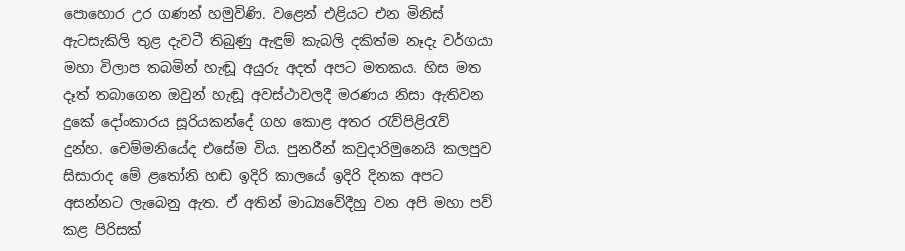පොහොර උර ගණන් හමුවිණි. වළෙන් එළියට එන මිනිස්‌ ඇටසැකිලි තුළ දැවටී තිබුණු ඇඳුම් කැබලි දකිත්ම නෑදැ වර්ගයා මහා විලාප තබමින් හැඬූ අයුරු අදත් අපට මතකය. හිස මත දෑත් තබාගෙන ඔවුන් හැඬූ අවස්‌ථාවලදී මරණය නිසා ඇතිවන දුකේ දෝංකාරය සූරියකන්දේ ගහ කොළ අතර රැව්පිළිරැව් දුන්හ. චෙම්මනියේද එසේම විය. පුනරීන් කවුදාරිමුනෙයි කලපුව සිසාරාද මේ ළතෝනි හඬ ඉදිරි කාලයේ ඉදිරි දිනක අපට අසන්නට ලැබෙනු ඇත. ඒ අතින් මාධ්‍යවේදීහු වන අපි මහා පව් කළ පිරිසක්‌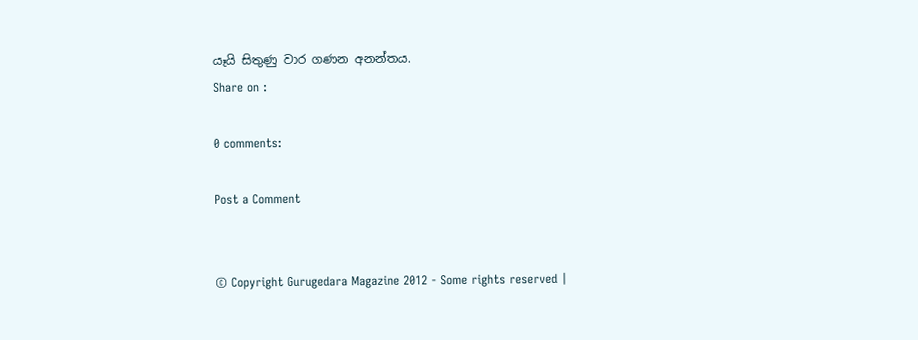යෑයි සිතුණු වාර ගණන අනන්තය.
Share on :

0 comments:

Post a Comment


© Copyright Gurugedara Magazine 2012 - Some rights reserved |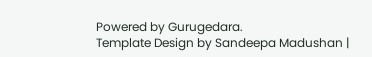Powered by Gurugedara.
Template Design by Sandeepa Madushan |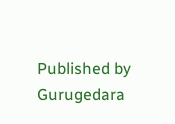Published by Gurugedara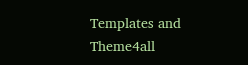Templates and Theme4all